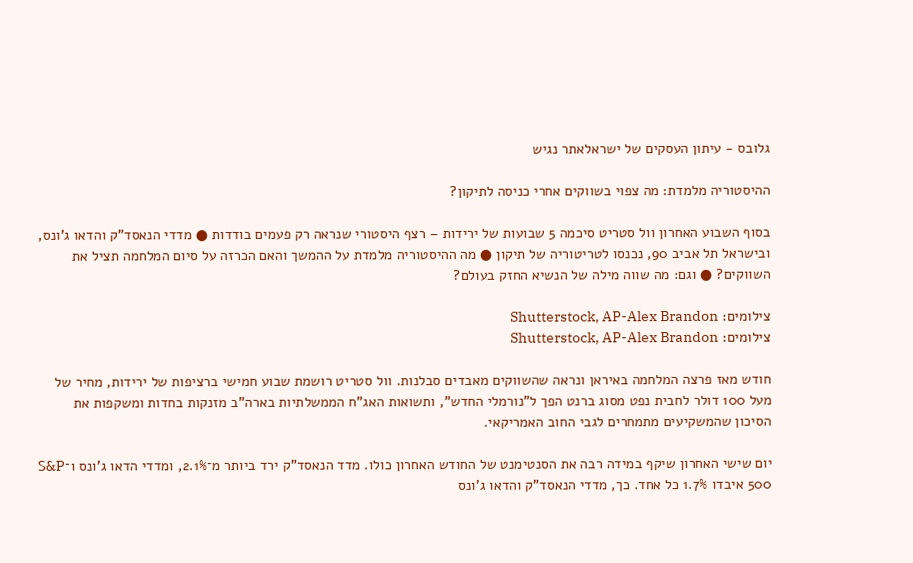גלובס - עיתון העסקים של ישראלאתר נגיש

ההיסטוריה מלמדת: מה צפוי בשווקים אחרי כניסה לתיקון?

בסוף השבוע האחרון וול סטריט סיכמה 5 שבועות של ירידות – רצף היסטורי שנראה רק פעמים בודדות ● מדדי הנאסד"ק והדאו ג'ונס, ובישראל תל אביב 90, נכנסו לטריטוריה של תיקון ● מה ההיסטוריה מלמדת על ההמשך והאם הכרזה על סיום המלחמה תציל את השווקים? ● וגם: מה שווה מילה של הנשיא החזק בעולם?

צילומים: Shutterstock, AP-Alex Brandon
צילומים: Shutterstock, AP-Alex Brandon

חודש מאז פרצה המלחמה באיראן ונראה שהשווקים מאבדים סבלנות. וול סטריט רושמת שבוע חמישי ברציפות של ירידות, מחיר של מעל 100 דולר לחבית נפט מסוג ברנט הפך ל"נורמלי החדש", ותשואות האג"ח הממשלתיות בארה"ב מזנקות בחדות ומשקפות את הסיכון שהמשקיעים מתמחרים לגבי החוב האמריקאי.

יום שישי האחרון שיקף במידה רבה את הסנטימנט של החודש האחרון כולו. מדד הנאסד"ק ירד ביותר מ־2.1%, ומדדי הדאו ג'ונס ו־S&P 500 איבדו 1.7% כל אחד. כך, מדדי הנאסד"ק והדאו ג'ונס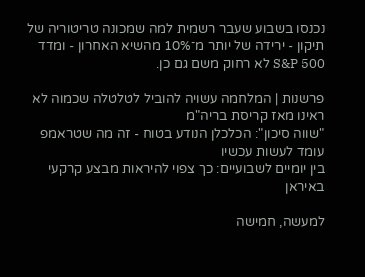נכנסו בשבוע שעבר רשמית למה שמכונה טריטוריה של תיקון - ירידה של יותר מ־10% מהשיא האחרון - ומדד S&P 500 לא רחוק משם גם כן.

פרשנות | המלחמה עשויה להוביל לטלטלה שכמוה לא ראינו מאז קריסת בריה"מ
"שווה סיכון": הכלכלן הנודע בטוח - זה מה שטראמפ עומד לעשות עכשיו
בין יומיים לשבועיים: כך צפוי להיראות מבצע קרקעי באיראן

למעשה, חמישה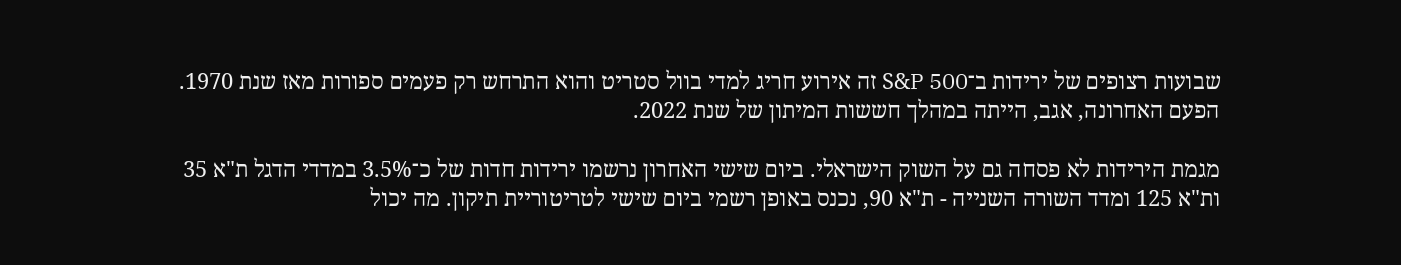שבועות רצופים של ירידות ב־S&P 500 זה אירוע חריג למדי בוול סטריט והוא התרחש רק פעמים ספורות מאז שנת 1970. הפעם האחרונה, אגב, הייתה במהלך חששות המיתון של שנת 2022.

מגמת הירידות לא פסחה גם על השוק הישראלי. ביום שישי האחרון נרשמו ירידות חדות של כ־3.5% במדדי הדגל ת"א 35 ות"א 125 ומדד השורה השנייה - ת"א 90, נכנס באופן רשמי ביום שישי לטריטוריית תיקון. מה יכול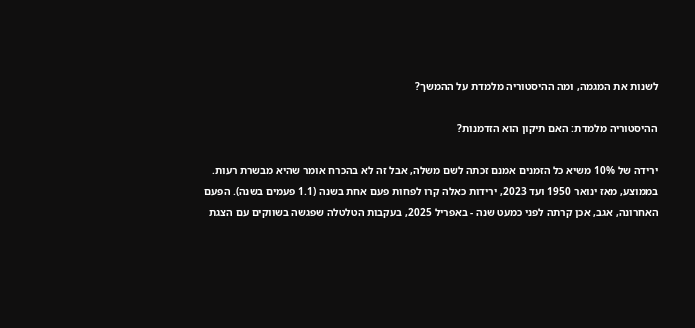לשנות את המגמה, ומה ההיסטוריה מלמדת על ההמשך?

ההיסטוריה מלמדת: האם תיקון הוא הזדמנות?

ירידה של 10% משיא כל הזמנים אמנם זכתה לשם משלה, אבל זה לא בהכרח אומר שהיא מבשרת רעות. בממוצע, מאז ינואר 1950 ועד 2023, ירידות כאלה קרו לפחות פעם אחת בשנה (1.1 פעמים בשנה). הפעם האחרונה, אגב, אכן קרתה לפני כמעט שנה - באפריל 2025, בעקבות הטלטלה שפגשה בשווקים עם הצגת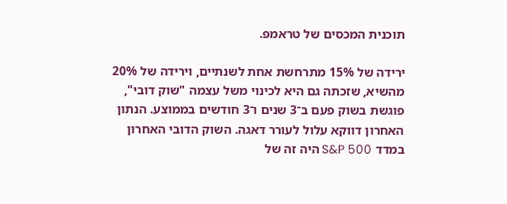תוכנית המכסים של טראמפ.

ירידה של 15% מתרחשת אחת לשנתיים, וירידה של 20% מהשיא, שזכתה גם היא לכינוי משל עצמה "שוק דובי", פוגשת בשוק פעם ב־3 שנים ו־3 חודשים בממוצע. הנתון האחרון דווקא עלול לעורר דאגה. השוק הדובי האחרון במדד S&P 500 היה זה של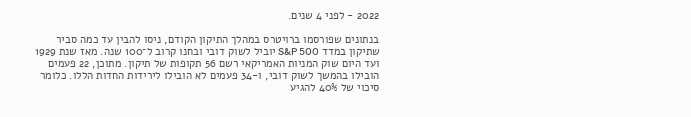2022 - לפני 4 שנים.

בנתונים שפורסמו ברויטרס במהלך התיקון הקודם, ניסו להבין עד כמה סביר שתיקון במדד S&P 500 יוביל לשוק דובי ובחנו קרוב ל־100 שנה. מאז שנת 1929 ועד היום שוק המניות האמריקאי רשם 56 תקופות של תיקון. מתוכן, 22 פעמים הובילו בהמשך לשוק דובי, ו-34 פעמים לא הובילו לירידות החדות הללו. כלומר סיכוי של 40% להגיע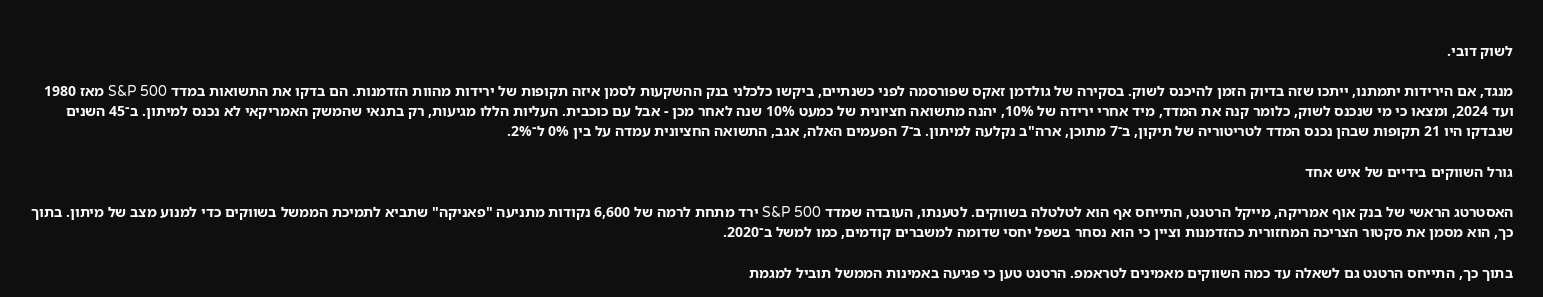לשוק דובי.

מנגד, אם הירידות יתמתנו, ייתכו שזה בדיוק הזמן להיכנס לשוק. בסקירה של גולדמן זאקס שפורסמה לפני כשנתיים, ביקשו כלכלני בנק ההשקעות לסמן איזה תקופות של ירידות מהוות הזדמנות. הם בדקו את התשואות במדד S&P 500 מאז 1980 ועד 2024, ומצאו כי מי שנכנס לשוק, כלומר קנה את המדד, מיד אחרי ירידה של 10%, יהנה מתשואה חציונית של כמעט 10% שנה לאחר מכן - אבל עם כוכבית. העליות הללו מגיעות, רק בתנאי שהמשק האמריקאי לא נכנס למיתון. ב־45 השנים שנבדקו היו 21 תקופות שבהן נכנס המדד לטריטוריה של תיקון, ב־7 מתוכן, ארה"ב נקלעה למיתון. ב־7 הפעמים האלה, אגב, התשואה החציונית עמדה על בין 0% ל־2%.

גורל השווקים בידיים של איש אחד

האסטרטג הראשי של בנק אוף אמריקה, מייקל הרטנט, התייחס אף הוא לטלטלה בשווקים. לטענתו, העובדה שמדד S&P 500 ירד מתחת לרמה של 6,600 נקודות מתניעה "פאניקה" שתביא לתמיכת הממשל בשווקים כדי למנוע מצב של מיתון. בתוך כך, הוא מסמן את סקטור הצריכה המחזורית כהזדמנות וציין כי הוא נסחר בשפל יחסי שדומה למשברים קודמים, כמו למשל ב־2020.

בתוך כך, התייחס הרטנט גם לשאלה עד כמה השווקים מאמינים לטראמפ. הרטנט טען כי פגיעה באמינות הממשל תוביל למגמת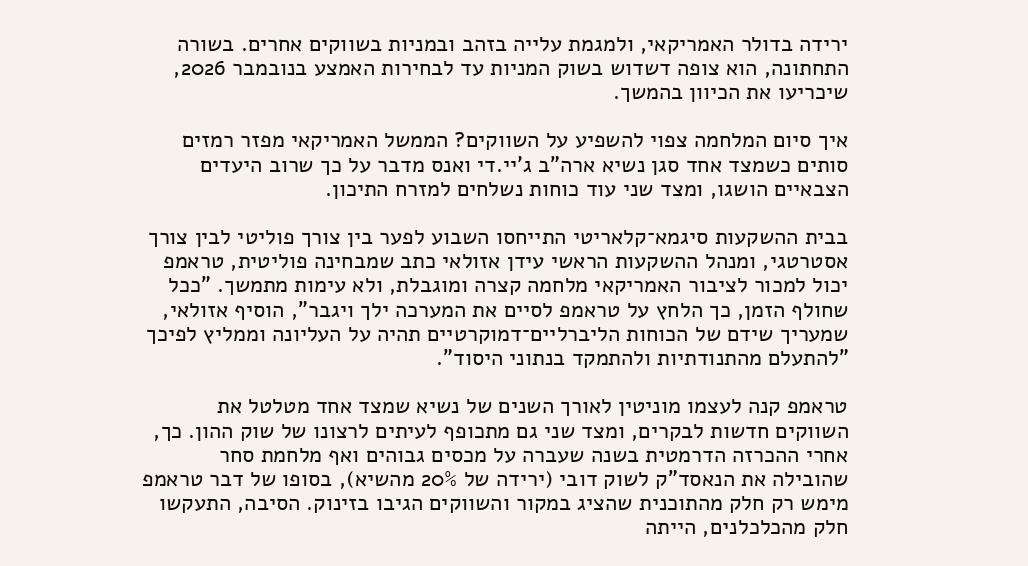ירידה בדולר האמריקאי, ולמגמת עלייה בזהב ובמניות בשווקים אחרים. בשורה התחתונה, הוא צופה דשדוש בשוק המניות עד לבחירות האמצע בנובמבר 2026, שיכריעו את הכיוון בהמשך.

איך סיום המלחמה צפוי להשפיע על השווקים? הממשל האמריקאי מפזר רמזים סותים כשמצד אחד סגן נשיא ארה"ב ג'יי.די ואנס מדבר על כך שרוב היעדים הצבאיים הושגו, ומצד שני עוד כוחות נשלחים למזרח התיכון.

בבית ההשקעות סיגמא־קלאריטי התייחסו השבוע לפער בין צורך פוליטי לבין צורך אסטרטגי, ומנהל ההשקעות הראשי עידן אזולאי כתב שמבחינה פוליטית, טראמפ יכול למכור לציבור האמריקאי מלחמה קצרה ומוגבלת, ולא עימות מתמשך. "ככל שחולף הזמן, כך הלחץ על טראמפ לסיים את המערכה ילך ויגבר", הוסיף אזולאי, שמעריך שידם של הכוחות הליברליים־דמוקרטיים תהיה על העליונה וממליץ לפיכך "להתעלם מהתנודתיות ולהתמקד בנתוני היסוד".

טראמפ קנה לעצמו מוניטין לאורך השנים של נשיא שמצד אחד מטלטל את השווקים חדשות לבקרים, ומצד שני גם מתכופף לעיתים לרצונו של שוק ההון. כך, אחרי ההכרזה הדרמטית בשנה שעברה על מכסים גבוהים ואף מלחמת סחר שהובילה את הנאסד"ק לשוק דובי (ירידה של 20% מהשיא), בסופו של דבר טראמפ מימש רק חלק מהתוכנית שהציג במקור והשווקים הגיבו בזינוק. הסיבה, התעקשו חלק מהכלכלנים, הייתה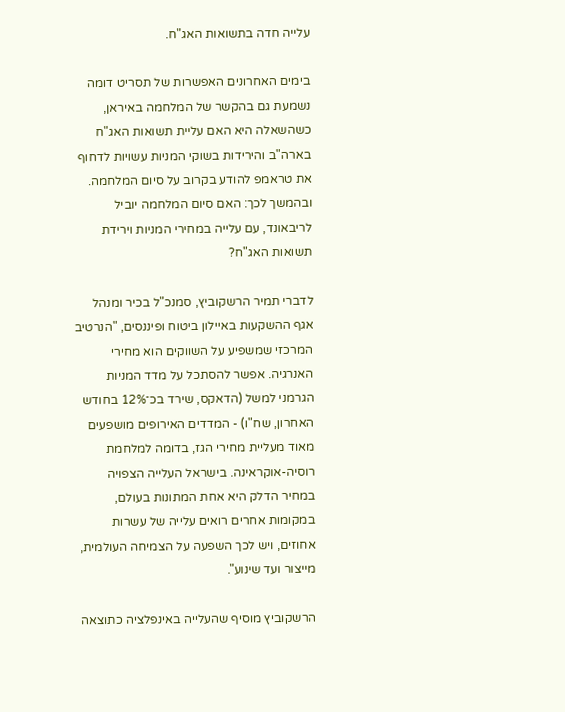עלייה חדה בתשואות האג"ח.

בימים האחרונים האפשרות של תסריט דומה נשמעת גם בהקשר של המלחמה באיראן, כשהשאלה היא האם עליית תשואות האג"ח בארה"ב והירידות בשוקי המניות עשויות לדחוף את טראמפ להודע בקרוב על סיום המלחמה. ובהמשך לכך: האם סיום המלחמה יוביל לריבאונד, עם עלייה במחירי המניות וירידת תשואות האג"ח?

לדברי תמיר הרשקוביץ, סמנכ"ל בכיר ומנהל אגף ההשקעות באיילון ביטוח ופיננסים, "הנרטיב המרכזי שמשפיע על השווקים הוא מחירי האנרגיה. אפשר להסתכל על מדד המניות הגרמני למשל (הדאקס, שירד בכ־12% בחודש האחרון, שח"ו) - המדדים האירופים מושפעים מאוד מעליית מחירי הגז, בדומה למלחמת רוסיה-אוקראינה. בישראל העלייה הצפויה במחיר הדלק היא אחת המתונות בעולם, במקומות אחרים רואים עלייה של עשרות אחוזים, ויש לכך השפעה על הצמיחה העולמית, מייצור ועד שינוע".

הרשקוביץ מוסיף שהעלייה באינפלציה כתוצאה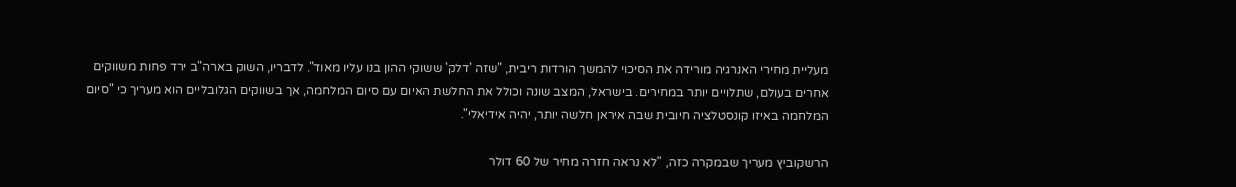מעליית מחירי האנרגיה מורידה את הסיכוי להמשך הורדות ריבית, "שזה 'דלק' ששוקי ההון בנו עליו מאוד". לדבריו, השוק בארה"ב ירד פחות משווקים אחרים בעולם, שתלויים יותר במחירים. בישראל, המצב שונה וכולל את החלשת האיום עם סיום המלחמה, אך בשווקים הגלובליים הוא מעריך כי "סיום המלחמה באיזו קונסטלציה חיובית שבה איראן חלשה יותר, יהיה אידיאלי".

הרשקוביץ מעריך שבמקרה כזה, "לא נראה חזרה מחיר של 60 דולר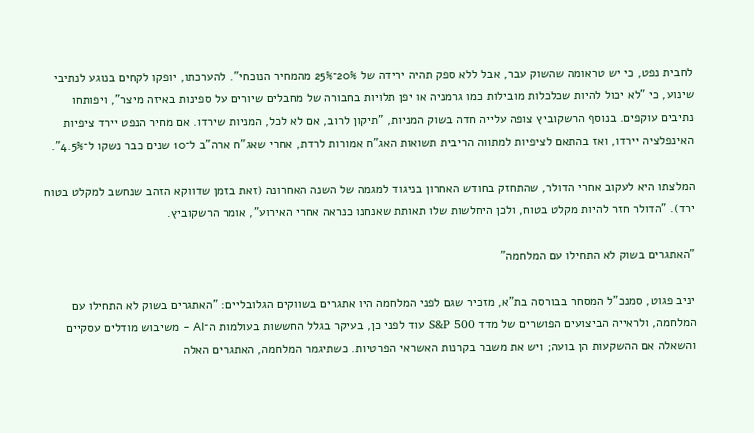לחבית נפט, כי יש טראומה שהשוק עבר, אבל ללא ספק תהיה ירידה של 20%־25% מהמחיר הנוכחי". להערכתו, יופקו לקחים בנוגע לנתיבי שינוע, כי "לא יכול להיות שכלכלות מובילות כמו גרמניה או יפן תלויות בחבורה של מחבלים שיורים על ספינות באיזה מיצר", ויפותחו נתיבים עוקפים. בנוסף הרשקוביץ צופה עלייה חדה בשוק המניות, "תיקון לרוב, אם לא לכל, המניות שירדו. אם מחיר הנפט יירד ציפיות האינפלציה יירדו, ואז בהתאם לציפיות למתווה הריבית תשואות האג"ח אמורות לרדת, אחרי שאג"ח ארה"ב ל־10 שנים כבר נשקו ל־4.5%".

המלצתו היא לעקוב אחרי הדולר, שהתחזק בחודש האחרון בניגוד למגמה של השנה האחרונה (זאת בזמן שדווקא הזהב שנחשב למקלט בטוח ירד). "הדולר חזר להיות מקלט בטוח, ולכן היחלשות שלו תאותת שאנחנו כנראה אחרי האירוע", אומר הרשקוביץ.

"האתגרים בשוק לא התחילו עם המלחמה"

יניב פגוט, סמנכ"ל המסחר בבורסה בת"א, מזכיר שגם לפני המלחמה היו אתגרים בשווקים הגלובליים: "האתגרים בשוק לא התחילו עם המלחמה, ולראייה הביצועים הפושרים של מדד S&P 500 עוד לפני כן, בעיקר בגלל החששות בעולמות ה־AI - משיבוש מודלים עסקיים והשאלה אם ההשקעות הן בועה; ויש את משבר בקרנות האשראי הפרטיות. כשתיגמר המלחמה, האתגרים האלה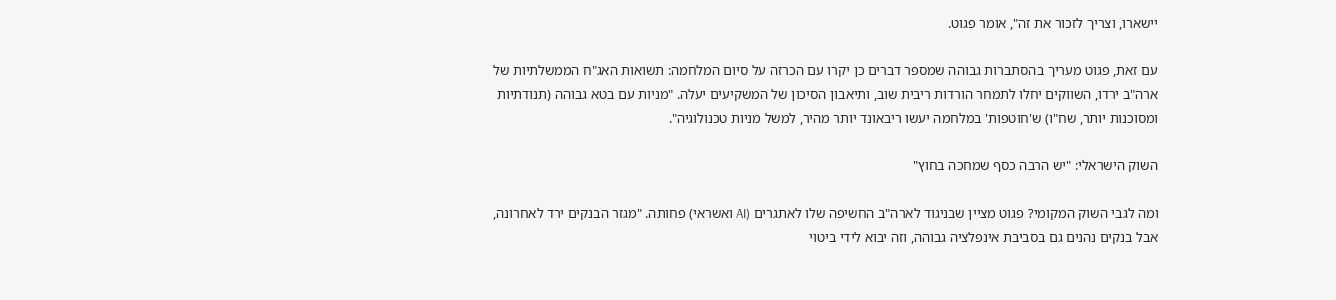יישארו, וצריך לזכור את זה", אומר פגוט.

עם זאת, פגוט מעריך בהסתברות גבוהה שמספר דברים כן יקרו עם הכרזה על סיום המלחמה: תשואות האג"ח הממשלתיות של ארה"ב ירדו, השווקים יחלו לתמחר הורדות ריבית שוב, ותיאבון הסיכון של המשקיעים יעלה. "מניות עם בטא גבוהה (תנודתיות ומסוכנות יותר, שח"ו) ש'חוטפות' במלחמה יעשו ריבאונד יותר מהיר, למשל מניות טכנולוגיה".

השוק הישראלי: "יש הרבה כסף שמחכה בחוץ"

ומה לגבי השוק המקומי? פגוט מציין שבניגוד לארה"ב החשיפה שלו לאתגרים (AI ואשראי) פחותה. "מגזר הבנקים ירד לאחרונה, אבל בנקים נהנים גם בסביבת אינפלציה גבוהה, וזה יבוא לידי ביטוי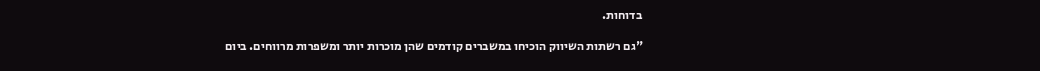בדוחות.

"גם רשתות השיווק הוכיחו במשברים קודמים שהן מוכרות יותר ומשפרות מרווחים. ביום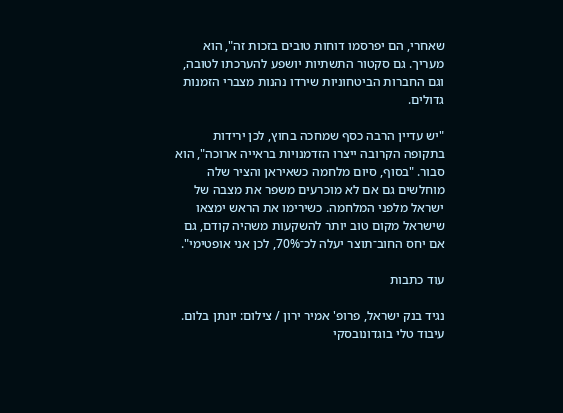שאחרי, הם יפרסמו דוחות טובים בזכות זה", הוא מעריך. גם סקטור התשתיות יושפע להערכתו לטובה, וגם החברות הביטחוניות שירדו נהנות מצברי הזמנות גדולים.

"יש עדיין הרבה כסף שמחכה בחוץ, לכן ירידות בתקופה הקרובה ייצרו הזדמנויות בראייה ארוכה", הוא סבור. "בסוף, סיום מלחמה כשאיראן והציר שלה מוחלשים גם אם לא מוכרעים משפר את מצבה של ישראל מלפני המלחמה. כשירימו את הראש ימצאו שישראל מקום טוב יותר להשקעות משהיה קודם, גם אם יחס החוב־תוצר יעלה לכ־70%, לכן אני אופטימי".

עוד כתבות

נגיד בנק ישראל, פרופ' אמיר ירון / צילום: יונתן בלום. עיבוד טלי בוגדונובסקי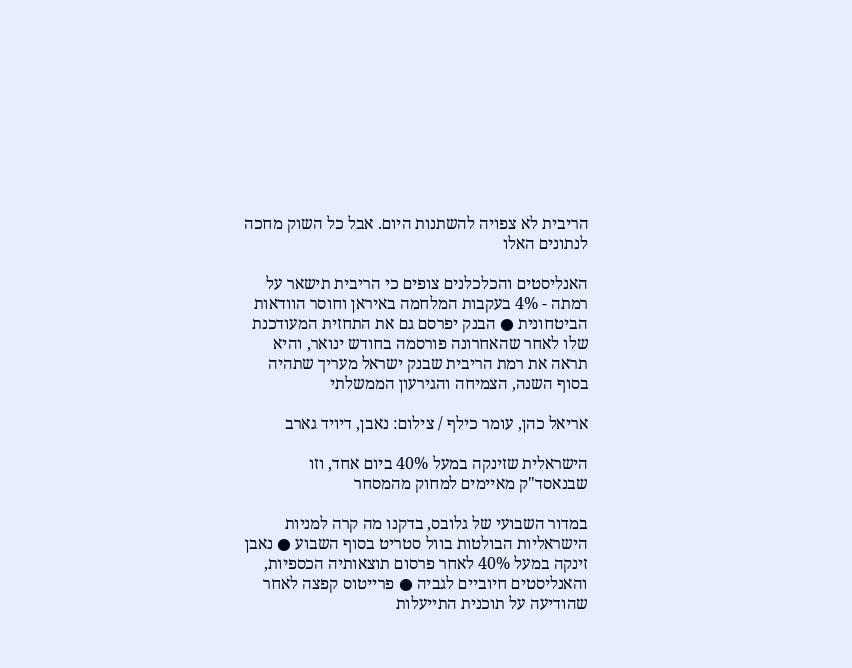הריבית לא צפויה להשתנות היום. אבל כל השוק מחכה לנתונים האלו

האנליסטים והכלכלנים צופים כי הריבית תישאר על רמתה - 4% בעקבות המלחמה באיראן וחוסר הוודאות הביטחונית ● הבנק יפרסם גם את התחזית המעודכנת שלו לאחר שהאחרונה פורסמה בחודש ינואר, והיא תראה את רמת הריבית שבנק ישראל מעריך שתהיה בסוף השנה, הצמיחה והגירעון הממשלתי

אריאל כהן, עומר כילף / צילום: נאבן, דיויד גארב

הישראלית שזינקה במעל 40% ביום אחד, וזו שבנאסד"ק מאיימים למחוק מהמסחר

במדור השבועי של גלובס, בדקנו מה קרה למניות הישראליות הבולטות בוול סטריט בסוף השבוע ● נאבן זינקה במעל 40% לאחר פרסום תוצאותיה הכספיות, והאנליסטים חיוביים לגביה ● פרייטוס קפצה לאחר שהודיעה על תוכנית התייעלות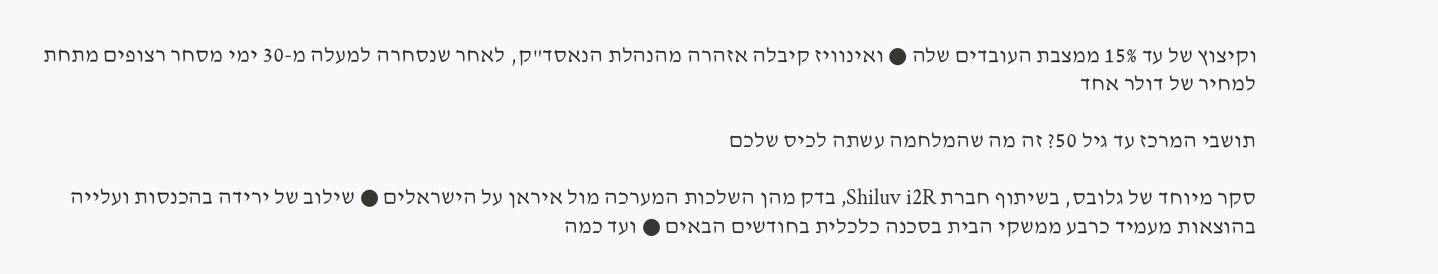וקיצוץ של עד 15% ממצבת העובדים שלה ● ואינוויז קיבלה אזהרה מהנהלת הנאסד"ק, לאחר שנסחרה למעלה מ-30 ימי מסחר רצופים מתחת למחיר של דולר אחד

תושבי המרכז עד גיל 50? זה מה שהמלחמה עשתה לכיס שלכם

סקר מיוחד של גלובס, בשיתוף חברת Shiluv i2R, בדק מהן השלכות המערכה מול איראן על הישראלים ● שילוב של ירידה בהכנסות ועלייה בהוצאות מעמיד כרבע ממשקי הבית בסכנה כלכלית בחודשים הבאים ● ועד כמה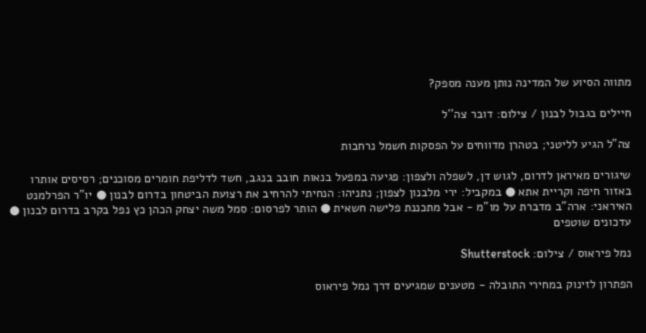מתווה הסיוע של המדינה נותן מענה מספק?

חיילים בגבול לבנון / צילום: דובר צה''ל

צה"ל הגיע לליטני; בטהרן מדווחים על הפסקות חשמל נרחבות

שיגורים מאיראן לדרום, לגוש דן, לשפלה ולצפון: פגיעה במפעל בנאות חובב בנגב, חשד לדליפת חומרים מסוכנים; רסיסים אותרו באזור חיפה וקריית אתא ● במקביל: ירי מלבנון לצפון; נתניהו: הנחיתי להרחיב את רצועת הביטחון בדרום לבנון ● יו"ר הפרלמנט האיראני: ארה"ב מדברת על מו"מ - אבל מתכננת פלישה חשאית ● הותר לפרסום: סמל משה יצחק הכהן כץ נפל בקרב בדרום לבנון ● עדכונים שוטפים

נמל פיראוס / צילום: Shutterstock

הפתרון לזינוק במחירי התובלה - מטענים שמגיעים דרך נמל פיראוס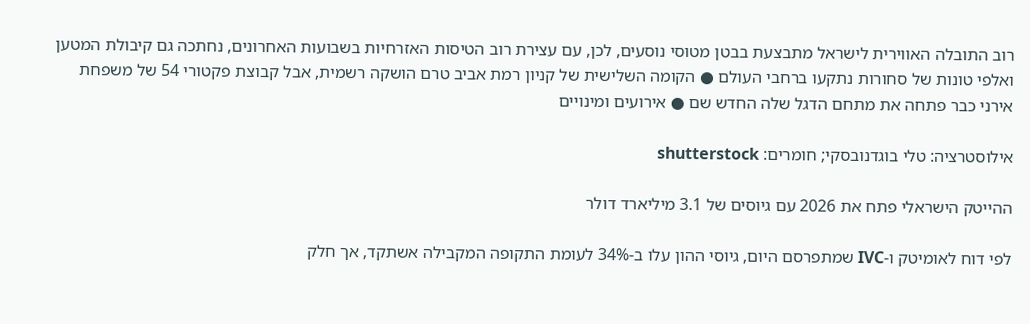רוב התובלה האווירית לישראל מתבצעת בבטן מטוסי נוסעים, לכן, עם עצירת רוב הטיסות האזרחיות בשבועות האחרונים, נחתכה גם קיבולת המטען ואלפי טונות של סחורות נתקעו ברחבי העולם ● הקומה השלישית של קניון רמת אביב טרם הושקה רשמית, אבל קבוצת פקטורי 54 של משפחת אירני כבר פתחה את מתחם הדגל שלה החדש שם ● אירועים ומינויים

אילוסטרציה: טלי בוגדנובסקי; חומרים: shutterstock

ההייטק הישראלי פתח את 2026 עם גיוסים של 3.1 מיליארד דולר

לפי דוח לאומיטק ו-IVC שמתפרסם היום, גיוסי ההון עלו ב-34% לעומת התקופה המקבילה אשתקד, אך חלק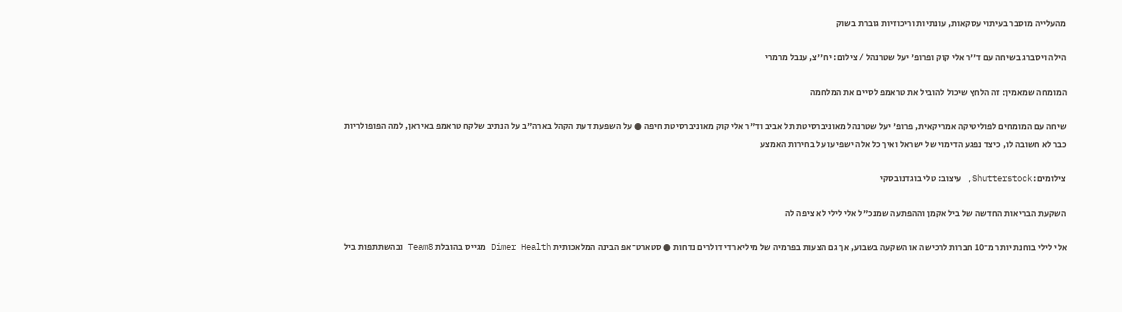מהעלייה מוסבר בעיתוי עסקאות, עונתיות וריכוזיות גוברת בשוק

הילה ויסברג בשיחה עם ד''ר אלי קוק ופרופ' יעל שטרנהל / צילום: יח''צ, ענבל מרמרי

המומחה שמאמין: זה הלחץ שיכול להוביל את טראמפ לסיים את המלחמה

שיחה עם המומחים לפוליטיקה אמריקאית, פרופ' יעל שטרנהל מאוניברסיטת תל אביב וד"ר אלי קוק מאוניברסיטת חיפה ● על השפעת דעת הקהל בארה"ב על הנתיב שלקח טראמפ באיראן, למה הפופולריות כבר לא חשובה לו, כיצד נפגע הדימוי של ישראל ואיך כל אלה ישפיעו על בחירות האמצע

צילומים: Shutterstock, עיצוב: טלי בוגדנובסקי

השקעת הבריאות החדשה של ביל אקמן וההפתעה שמנכ"ל אלי לילי לא ציפה לה

אלי לילי בוחנת יותר מ־10 חברות לרכישה או השקעה בשבוע, אך גם הצעות בפרמיה של מיליארדי דולרים נדחות ● סטארט־אפ הבינה המלאכותית Dimer Health מגייס בהובלת Team8 ובהשתתפות ביל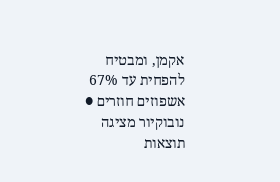אקמן, ומבטיח להפחית עד 67% אשפוזים חוזרים ● נובוקיור מציגה תוצאות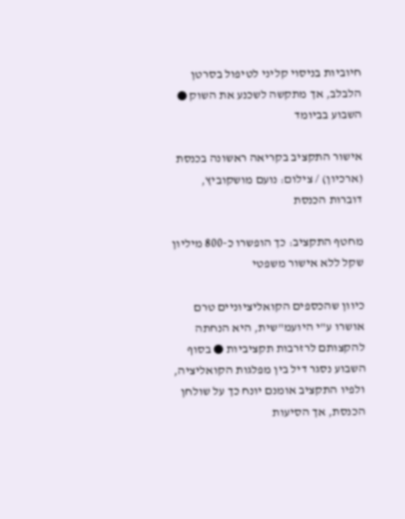חיוביות בניסוי קליני לטיפול בסרטן הלבלב, אך מתקשה לשכנע את השוק ● השבוע בביומד

אישור התקציב בקריאה ראשונה בכנסת (ארכיון) / צילום: נועם מושקוביץ, דוברות הכנסת

מחטף התקציב: כך הופשרו כ-800 מיליון שקל ללא אישור משפטי

כיוון שהכספים הקואליציוניים טרם אושרו ע"י היועמ"שית, היא הנחתה להקצותם לרזרבות תקציביות ● בסוף השבוע נסגר דיל בין מפלגות הקואליציה, ולפיו התקציב אומנם יונח כך על שולחן הכנסת, אך הסיעות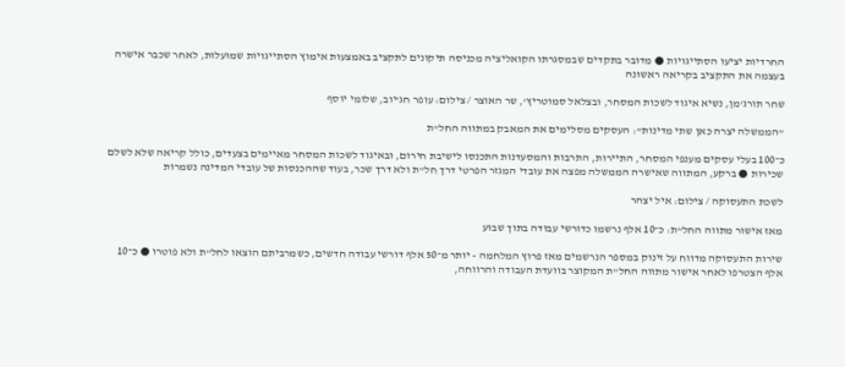החרדיות יציעו הסתייגויות ● מדובר בתקדים שבמסגרתו הקואליציה מכניסה תיקונים לתקציב באמצעות אימוץ הסתייגויות שמועלות, לאחר שכבר אישרה בעצמה את התקציב בקריאה ראשונה

שחר תורג'מן, נשיא איגוד לשכות המסחר, ובצלאל סמוטריץ', שר האוצר / צילום: עופר חג'יוב, שלומי יוסף

"הממשלה יצרה כאן שתי מדינות": העסקים מסלימים את המאבק במתווה החל"ת

כ־100 בעלי עסקים מענפי המסחר, התיירות, התרבות והמסעדנות התכנסו לישיבת חירום, ובאיגוד לשכות המסחר מאיימים בצעדים, כולל קריאה שלא לשלם שכירות ● ברקע, המתווה שאישרה הממשלה מפצה את עובדי המגזר הפרטי דרך חל"ת ולא דרך שכר, בעוד שההכנסות של עובדי המדינה נשמרות

לשכת התעסוקה / צילום: איל יצהר

מאז אישור מתווה החל”ת: כ־10 אלף נרשמו כדורשי עבודה בתוך שבוע

שירות התעסוקה מדווח על זינוק במספר הנרשמים מאז פרוץ המלחמה - יותר מ־50 אלף דורשי עבודה חדשים, כשמרביתם הוצאו לחל"ת ולא פוטרו ● כ־10 אלף הצטרפו לאחר אישור מתווה החל"ת המקוצר בוועדת העבודה והרווחה,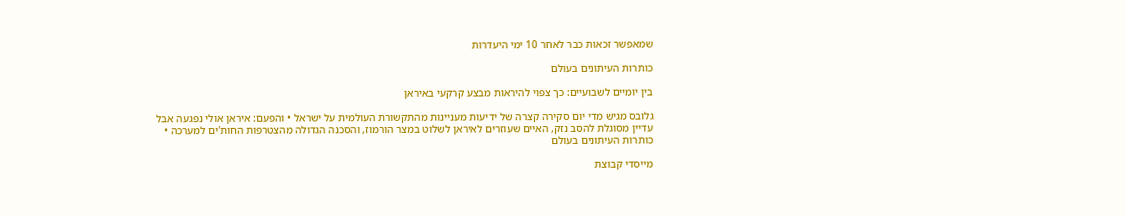שמאפשר זכאות כבר לאחר 10 ימי היעדרות

כותרות העיתונים בעולם

בין יומיים לשבועיים: כך צפוי להיראות מבצע קרקעי באיראן

גלובס מגיש מדי יום סקירה קצרה של ידיעות מעניינות מהתקשורת העולמית על ישראל • והפעם: איראן אולי נפגעה אבל עדיין מסוגלת להסב נזק, האיים שעוזרים לאיראן לשלוט במצר הורמוז, והסכנה הגדולה מהצטרפות החות'ים למערכה • כותרות העיתונים בעולם

מייסדי קבוצת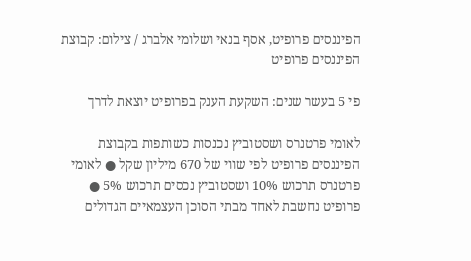הפיננסים פרופיט, אסף בנאי ושלומי אלברג / צילום: קבוצת הפיננסים פרופיט

פי 5 בעשר שנים: השקעת הענק בפרופיט יוצאת לדרך

לאומי פרטנרס ושסטוביץ נכנסות כשותפות בקבוצת הפיננסים פרופיט לפי שווי של 670 מיליון שקל ● לאומי פרטנרס תרכוש 10% ושסטוביץ נכסים תרכוש 5% ● פרופיט נחשבת לאחד מבתי הסוכן העצמאיים הגדולים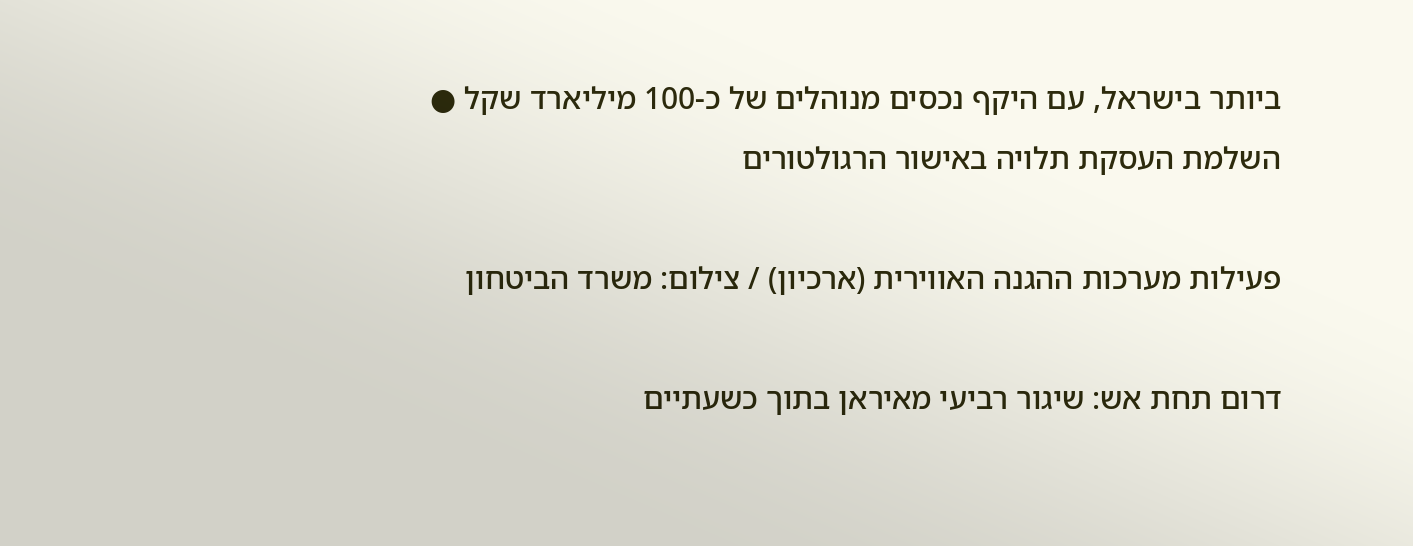ביותר בישראל, עם היקף נכסים מנוהלים של כ-100 מיליארד שקל ● השלמת העסקת תלויה באישור הרגולטורים

פעילות מערכות ההגנה האווירית (ארכיון) / צילום: משרד הביטחון

דרום תחת אש: שיגור רביעי מאיראן בתוך כשעתיים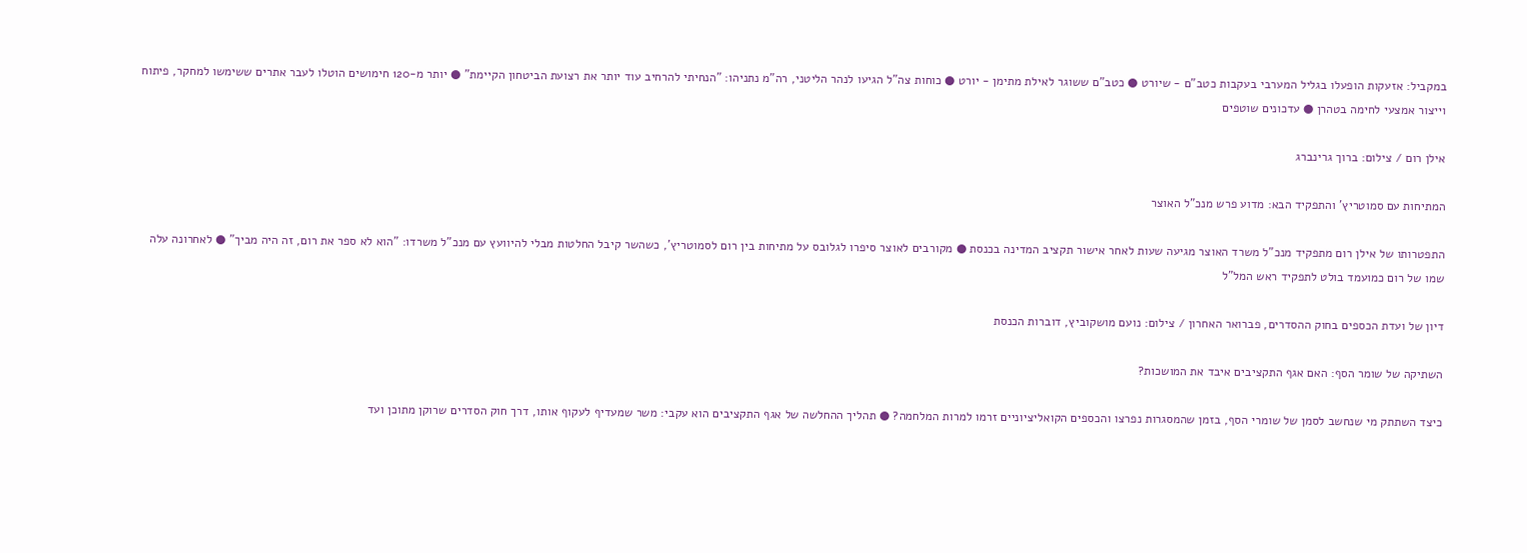במקביל: אזעקות הופעלו בגליל המערבי בעקבות כטב"ם - שיורט ● כטב"ם ששוגר לאילת מתימן - יורט ● כוחות צה"ל הגיעו לנהר הליטני, רה"מ נתניהו: "הנחיתי להרחיב עוד יותר את רצועת הביטחון הקיימת" ● יותר מ-120 חימושים הוטלו לעבר אתרים ששימשו למחקר, פיתוח וייצור אמצעי לחימה בטהרן ● עדכונים שוטפים

אילן רום / צילום: ברוך גרינברג

המתיחות עם סמוטריץ' והתפקיד הבא: מדוע פרש מנכ"ל האוצר

התפטרותו של אילן רום מתפקיד מנכ"ל משרד האוצר מגיעה שעות לאחר אישור תקציב המדינה בכנסת ● מקורבים לאוצר סיפרו לגלובס על מתיחות בין רום לסמוטריץ', כשהשר קיבל החלטות מבלי להיוועץ עם מנכ"ל משרדו: "הוא לא ספר את רום, זה היה מביך" ● לאחרונה עלה שמו של רום כמועמד בולט לתפקיד ראש המל"ל

דיון של ועדת הכספים בחוק ההסדרים, פברואר האחרון / צילום: נועם מושקוביץ, דוברות הכנסת

השתיקה של שומר הסף: האם אגף התקציבים איבד את המושכות?

כיצד השתתק מי שנחשב לסמן של שומרי הסף, בזמן שהמסגרות נפרצו והכספים הקואליציוניים זרמו למרות המלחמה? ● תהליך ההחלשה של אגף התקציבים הוא עקבי: משר שמעדיף לעקוף אותו, דרך חוק הסדרים שרוקן מתוכן ועד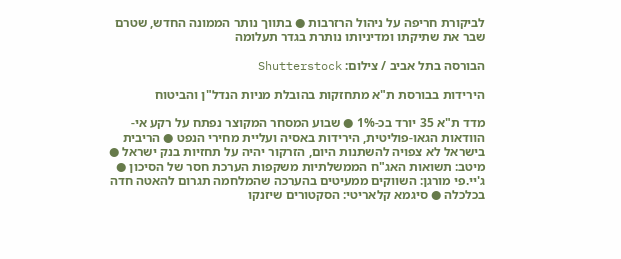לביקורת חריפה על ניהול הרזרבות ● בתווך נותר הממונה החדש, שטרם שבר את שתיקתו ומדיניותו נותרת בגדר תעלומה

הבורסה בתל אביב / צילום: Shutterstock

הירידות בבורסת ת"א מתחזקות בהובלת מניות הנדל"ן והביטוח

מדד ת"א 35 יורד בכ-1% ● שבוע המסחר המקוצר נפתח על רקע אי-הוודאות הגאו-פוליטית, הירידות באסיה ועליית מחירי הנפט ● הריבית בישראל לא צפויה להשתנות היום, הזרקור יהיה על תחזיות בנק ישראל ● מיטב: תשואות האג"ח הממשלתיות משקפות הערכת חסר של הסיכון ● ג'יי.פי מורגן: השווקים ממעיטים בהערכה שהמלחמה תגרום להאטה חדה בכלכלה ● סיגמא קלאריטי: הסקטורים שיזנקו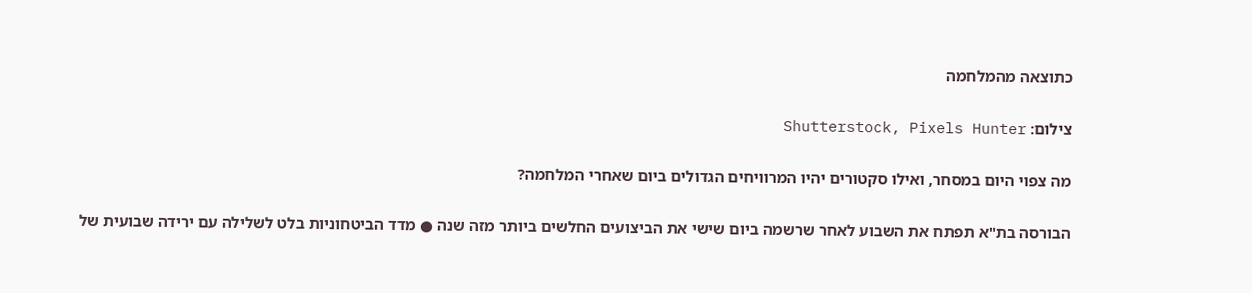כתוצאה מהמלחמה

צילום: Shutterstock, Pixels Hunter

מה צפוי היום במסחר, ואילו סקטורים יהיו המרוויחים הגדולים ביום שאחרי המלחמה?

הבורסה בת"א תפתח את השבוע לאחר שרשמה ביום שישי את הביצועים החלשים ביותר מזה שנה ● מדד הביטחוניות בלט לשלילה עם ירידה שבועית של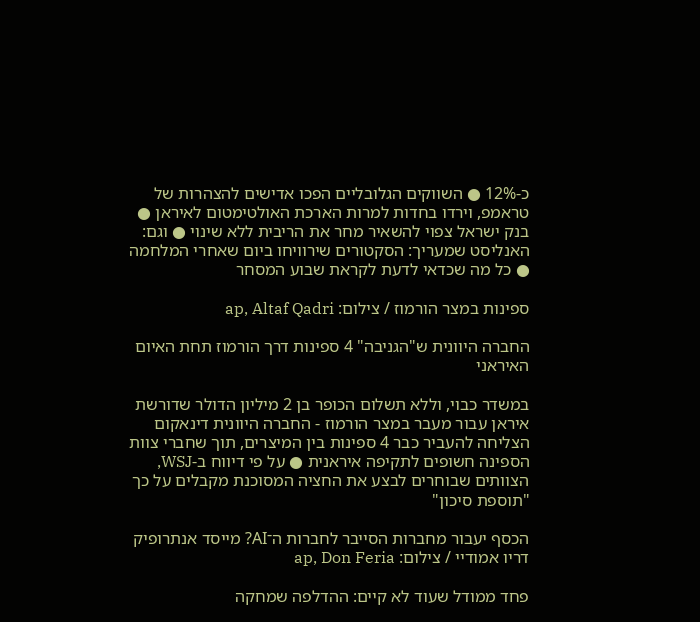כ-12% ● השווקים הגלובליים הפכו אדישים להצהרות של טראמפ, וירדו בחדות למרות הארכת האולטימטום לאיראן ● בנק ישראל צפוי להשאיר מחר את הריבית ללא שינוי ● וגם: האנליסט שמעריך: הסקטורים שירוויחו ביום שאחרי המלחמה ● כל מה שכדאי לדעת לקראת שבוע המסחר

ספינות במצר הורמוז / צילום: ap, Altaf Qadri

החברה היוונית ש"הגניבה" 4 ספינות דרך הורמוז תחת האיום האיראני

במשדר כבוי, וללא תשלום הכופר בן 2 מיליון הדולר שדורשת איראן עבור מעבר במצר הורמוז - החברה היוונית דינאקום הצליחה להעביר כבר 4 ספינות בין המיצרים, תוך שחברי צוות הספינה חשופים לתקיפה איראנית ● על פי דיווח ב-WSJ, הצוותים שבוחרים לבצע את החציה המסוכנת מקבלים על כך "תוספת סיכון"

הכסף יעבור מחברות הסייבר לחברות ה־AI? מייסד אנתרופיק דריו אמודיי / צילום: ap, Don Feria

פחד ממודל שעוד לא קיים: ההדלפה שמחקה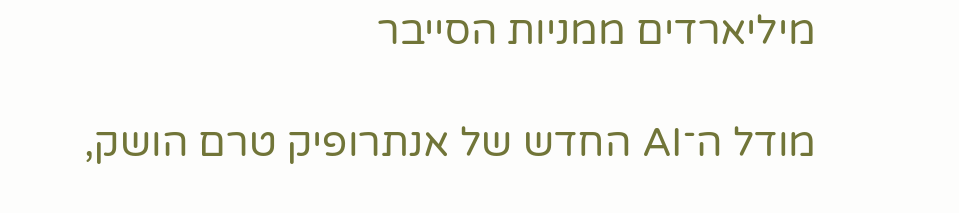מיליארדים ממניות הסייבר

מודל ה־AI החדש של אנתרופיק טרם הושק,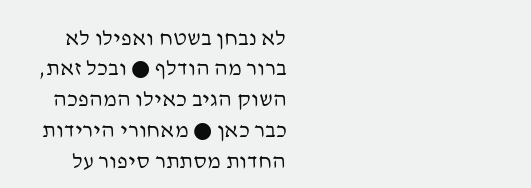לא נבחן בשטח ואפילו לא ברור מה הודלף ● ובכל זאת, השוק הגיב כאילו המהפכה כבר כאן ● מאחורי הירידות החדות מסתתר סיפור על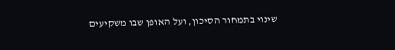שינוי בתמחור הסיכון, ועל האופן שבו משקיעים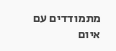מתמודדים עם איום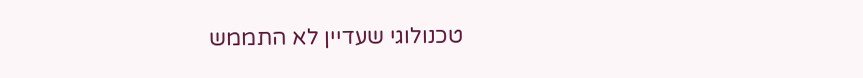טכנולוגי שעדיין לא התממש